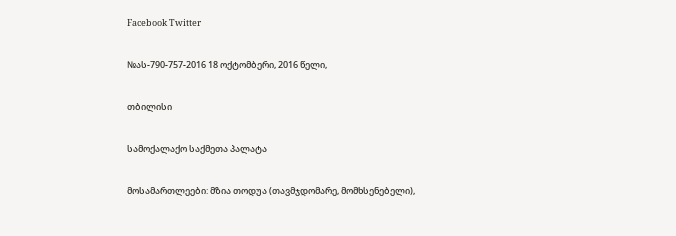Facebook Twitter

№ას-790-757-2016 18 ოქტომბერი, 2016 წელი,

თბილისი

სამოქალაქო საქმეთა პალატა

მოსამართლეები: მზია თოდუა (თავმჯდომარე, მომხსენებელი),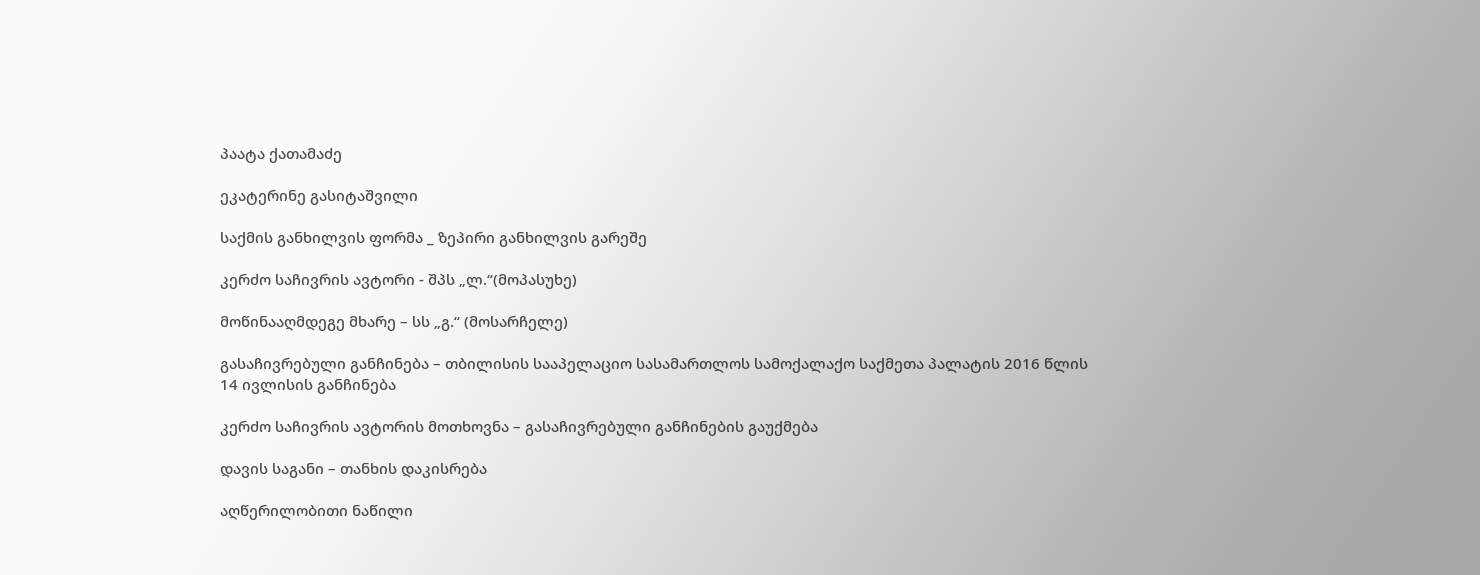პაატა ქათამაძე

ეკატერინე გასიტაშვილი

საქმის განხილვის ფორმა _ ზეპირი განხილვის გარეშე

კერძო საჩივრის ავტორი - შპს „ლ.“(მოპასუხე)

მოწინააღმდეგე მხარე – სს „გ.“ (მოსარჩელე)

გასაჩივრებული განჩინება – თბილისის სააპელაციო სასამართლოს სამოქალაქო საქმეთა პალატის 2016 წლის 14 ივლისის განჩინება

კერძო საჩივრის ავტორის მოთხოვნა – გასაჩივრებული განჩინების გაუქმება

დავის საგანი – თანხის დაკისრება

აღწერილობითი ნაწილი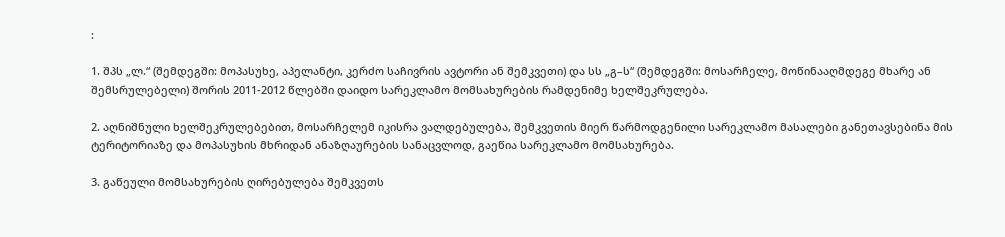:

1. შპს „ლ.“ (შემდეგში: მოპასუხე, აპელანტი, კერძო საჩივრის ავტორი ან შემკვეთი) და სს „გ–ს“ (შემდეგში: მოსარჩელე, მოწინააღმდეგე მხარე ან შემსრულებელი) შორის 2011-2012 წლებში დაიდო სარეკლამო მომსახურების რამდენიმე ხელშეკრულება.

2. აღნიშნული ხელშეკრულებებით, მოსარჩელემ იკისრა ვალდებულება, შემკვეთის მიერ წარმოდგენილი სარეკლამო მასალები განეთავსებინა მის ტერიტორიაზე და მოპასუხის მხრიდან ანაზღაურების სანაცვლოდ, გაეწია სარეკლამო მომსახურება.

3. გაწეული მომსახურების ღირებულება შემკვეთს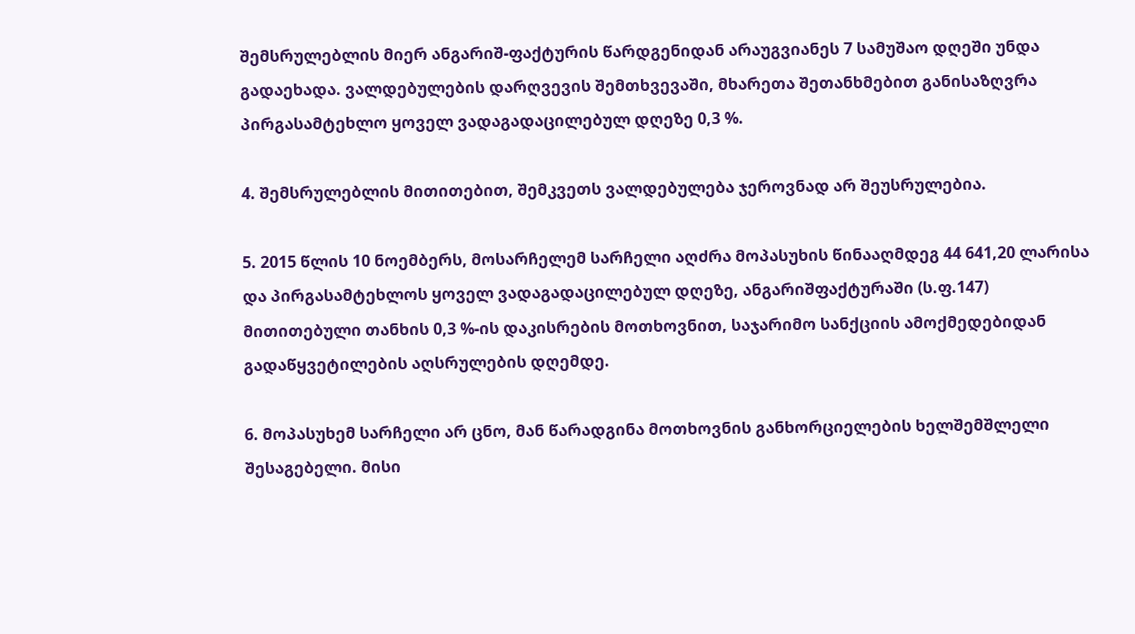შემსრულებლის მიერ ანგარიშ-ფაქტურის წარდგენიდან არაუგვიანეს 7 სამუშაო დღეში უნდა გადაეხადა. ვალდებულების დარღვევის შემთხვევაში, მხარეთა შეთანხმებით განისაზღვრა პირგასამტეხლო ყოველ ვადაგადაცილებულ დღეზე 0,3 %.

4. შემსრულებლის მითითებით, შემკვეთს ვალდებულება ჯეროვნად არ შეუსრულებია.

5. 2015 წლის 10 ნოემბერს, მოსარჩელემ სარჩელი აღძრა მოპასუხის წინააღმდეგ 44 641,20 ლარისა და პირგასამტეხლოს ყოველ ვადაგადაცილებულ დღეზე, ანგარიშფაქტურაში (ს.ფ.147) მითითებული თანხის 0,3 %-ის დაკისრების მოთხოვნით, საჯარიმო სანქციის ამოქმედებიდან გადაწყვეტილების აღსრულების დღემდე.

6. მოპასუხემ სარჩელი არ ცნო, მან წარადგინა მოთხოვნის განხორციელების ხელშემშლელი შესაგებელი. მისი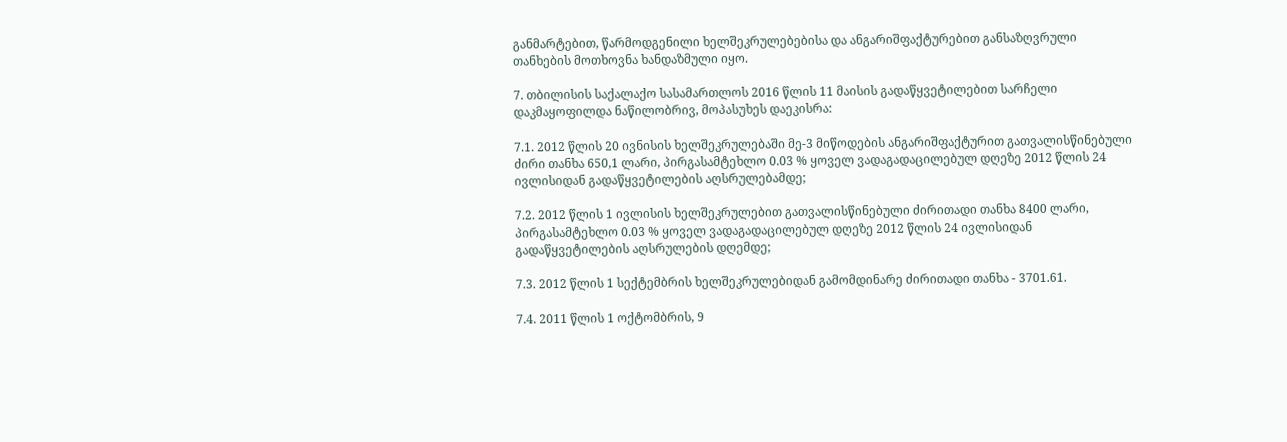განმარტებით, წარმოდგენილი ხელშეკრულებებისა და ანგარიშფაქტურებით განსაზღვრული თანხების მოთხოვნა ხანდაზმული იყო.

7. თბილისის საქალაქო სასამართლოს 2016 წლის 11 მაისის გადაწყვეტილებით სარჩელი დაკმაყოფილდა ნაწილობრივ, მოპასუხეს დაეკისრა:

7.1. 2012 წლის 20 ივნისის ხელშეკრულებაში მე-3 მიწოდების ანგარიშფაქტურით გათვალისწინებული ძირი თანხა 650,1 ლარი, პირგასამტეხლო 0.03 % ყოველ ვადაგადაცილებულ დღეზე 2012 წლის 24 ივლისიდან გადაწყვეტილების აღსრულებამდე;

7.2. 2012 წლის 1 ივლისის ხელშეკრულებით გათვალისწინებული ძირითადი თანხა 8400 ლარი, პირგასამტეხლო 0.03 % ყოველ ვადაგადაცილებულ დღეზე 2012 წლის 24 ივლისიდან გადაწყვეტილების აღსრულების დღემდე;

7.3. 2012 წლის 1 სექტემბრის ხელშეკრულებიდან გამომდინარე ძირითადი თანხა - 3701.61.

7.4. 2011 წლის 1 ოქტომბრის, 9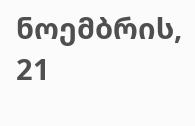ნოემბრის, 21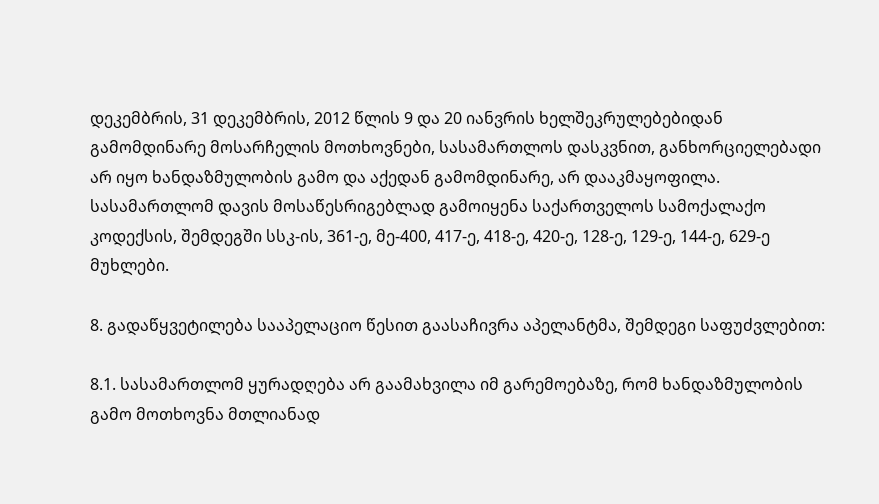დეკემბრის, 31 დეკემბრის, 2012 წლის 9 და 20 იანვრის ხელშეკრულებებიდან გამომდინარე მოსარჩელის მოთხოვნები, სასამართლოს დასკვნით, განხორციელებადი არ იყო ხანდაზმულობის გამო და აქედან გამომდინარე, არ დააკმაყოფილა. სასამართლომ დავის მოსაწესრიგებლად გამოიყენა საქართველოს სამოქალაქო კოდექსის, შემდეგში სსკ-ის, 361-ე, მე-400, 417-ე, 418-ე, 420-ე, 128-ე, 129-ე, 144-ე, 629-ე მუხლები.

8. გადაწყვეტილება სააპელაციო წესით გაასაჩივრა აპელანტმა, შემდეგი საფუძვლებით:

8.1. სასამართლომ ყურადღება არ გაამახვილა იმ გარემოებაზე, რომ ხანდაზმულობის გამო მოთხოვნა მთლიანად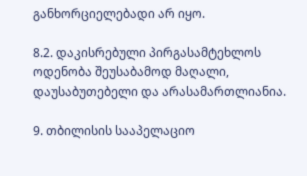განხორციელებადი არ იყო.

8.2. დაკისრებული პირგასამტეხლოს ოდენობა შეუსაბამოდ მაღალი, დაუსაბუთებელი და არასამართლიანია.

9. თბილისის სააპელაციო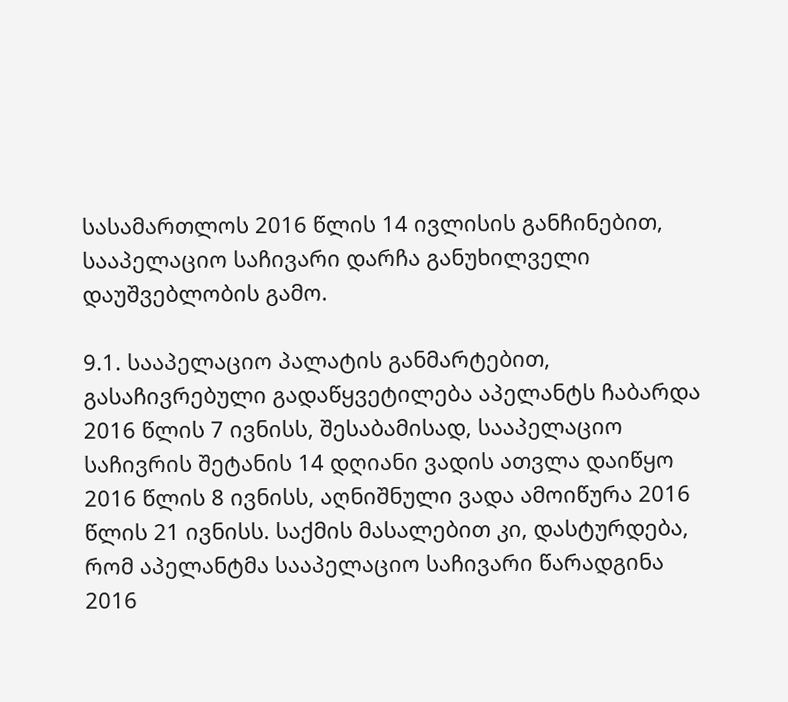სასამართლოს 2016 წლის 14 ივლისის განჩინებით, სააპელაციო საჩივარი დარჩა განუხილველი დაუშვებლობის გამო.

9.1. სააპელაციო პალატის განმარტებით, გასაჩივრებული გადაწყვეტილება აპელანტს ჩაბარდა 2016 წლის 7 ივნისს, შესაბამისად, სააპელაციო საჩივრის შეტანის 14 დღიანი ვადის ათვლა დაიწყო 2016 წლის 8 ივნისს, აღნიშნული ვადა ამოიწურა 2016 წლის 21 ივნისს. საქმის მასალებით კი, დასტურდება, რომ აპელანტმა სააპელაციო საჩივარი წარადგინა 2016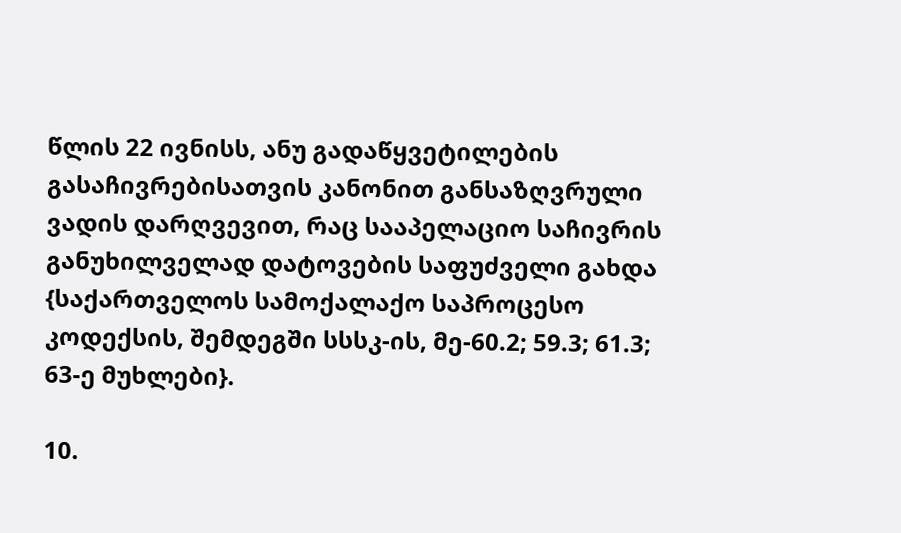წლის 22 ივნისს, ანუ გადაწყვეტილების გასაჩივრებისათვის კანონით განსაზღვრული ვადის დარღვევით, რაც სააპელაციო საჩივრის განუხილველად დატოვების საფუძველი გახდა {საქართველოს სამოქალაქო საპროცესო კოდექსის, შემდეგში სსსკ-ის, მე-60.2; 59.3; 61.3; 63-ე მუხლები}.

10.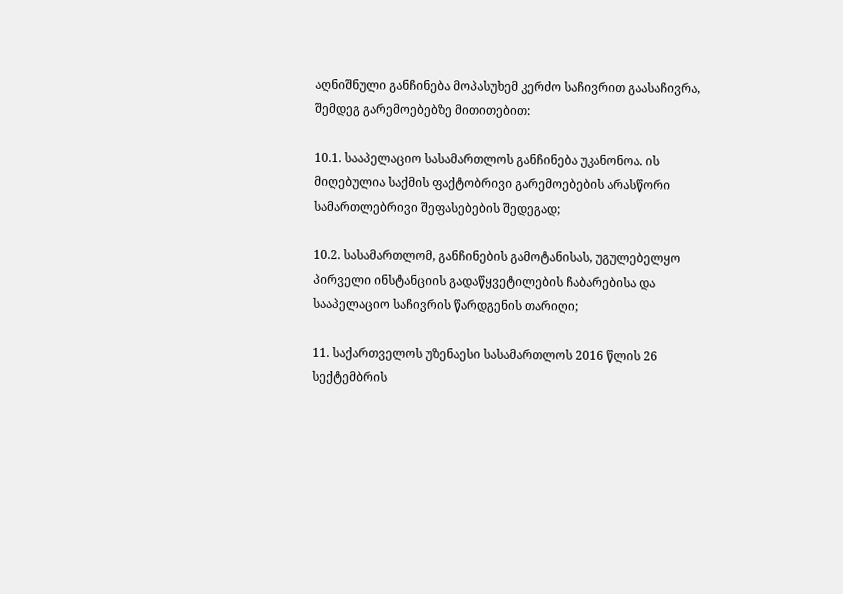აღნიშნული განჩინება მოპასუხემ კერძო საჩივრით გაასაჩივრა, შემდეგ გარემოებებზე მითითებით:

10.1. სააპელაციო სასამართლოს განჩინება უკანონოა. ის მიღებულია საქმის ფაქტობრივი გარემოებების არასწორი სამართლებრივი შეფასებების შედეგად;

10.2. სასამართლომ, განჩინების გამოტანისას, უგულებელყო პირველი ინსტანციის გადაწყვეტილების ჩაბარებისა და სააპელაციო საჩივრის წარდგენის თარიღი;

11. საქართველოს უზენაესი სასამართლოს 2016 წლის 26 სექტემბრის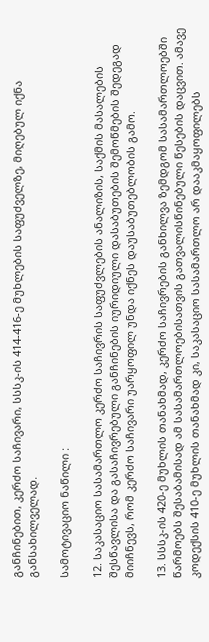განჩინებით, კერძო საჩივარი, სსსკ-ის 414-416-ე მუხლების საფუძველზე, მიღებულ იქნა განსახილველად.

სამოტივაციო ნაწილი :

12. საკასაციო სასამართლო კერძო საჩივრის საფუძვლების ანალიზის, საქმის მასალების შესწავლისა და გასაჩივრებული განჩინების იურიდიული დასაბუთების შემოწმების შედეგად მიიჩნევს, რომ კერძო საჩივარი უარყოფილ უნდა იქნეს დაუსაბუთებლობის გამო.

13. სსსკ-ის 420-ე მუხლის თანახმად, კერძო საჩივრების განხილვა ზემდგომ სასამართლოებში წარმოებს შესაბამისად ამ სასამართლოებისათვის გათვალისწინებული წესების დაცვით. ამავე კოდექსის 410-ე მუხლის თანახმად კი, საკასაციო სასამართლო არ დააკმაყოფილებს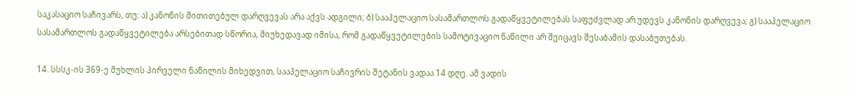საკასაციო საჩივარს, თუ: ა) კანონის მითითებულ დარღვევას არა აქვს ადგილი; ბ) სააპელაციო სასამართლოს გადაწყვეტილებას საფუძვლად არ უდევს კანონის დარღვევა; გ) სააპელაციო სასამართლოს გადაწყვეტილება არსებითად სწორია, მიუხედავად იმისა, რომ გადაწყვეტილების სამოტივაციო ნაწილი არ შეიცავს შესაბამის დასაბუთებას.

14. სსსკ-ის 369-ე მუხლის პირველი ნაწილის მიხედვით, სააპელაციო საჩივრის შეტანის ვადაა 14 დღე. ამ ვადის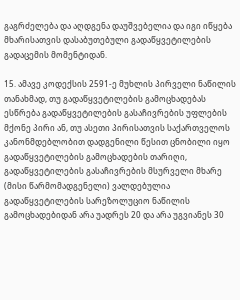გაგრძელება და აღდგენა დაუშვებელია და იგი იწყება მხარისათვის დასაბუთებული გადაწყვეტილების გადაცემის მომენტიდან.

15. ამავე კოდექსის 2591-ე მუხლის პირველი ნაწილის თანახმად, თუ გადაწყვეტილების გამოცხადებას ესწრება გადაწყვეტილების გასაჩივრების უფლების მქონე პირი ან, თუ ასეთი პირისათვის საქართველოს კანონმდებლობით დადგენილი წესით ცნობილი იყო გადაწყვეტილების გამოცხადების თარიღი, გადაწყვეტილების გასაჩივრების მსურველი მხარე (მისი წარმომადგენელი) ვალდებულია გადაწყვეტილების სარეზოლუციო ნაწილის გამოცხადებიდან არა უადრეს 20 და არა უგვიანეს 30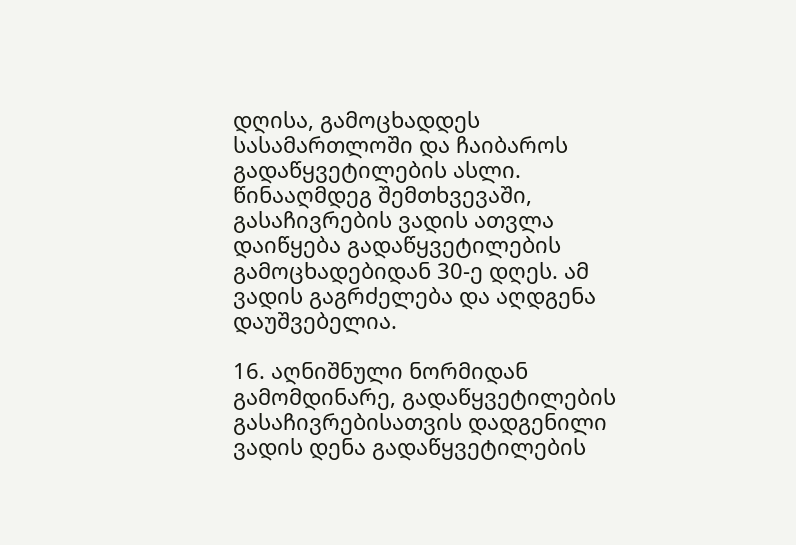დღისა, გამოცხადდეს სასამართლოში და ჩაიბაროს გადაწყვეტილების ასლი. წინააღმდეგ შემთხვევაში, გასაჩივრების ვადის ათვლა დაიწყება გადაწყვეტილების გამოცხადებიდან 30-ე დღეს. ამ ვადის გაგრძელება და აღდგენა დაუშვებელია.

16. აღნიშნული ნორმიდან გამომდინარე, გადაწყვეტილების გასაჩივრებისათვის დადგენილი ვადის დენა გადაწყვეტილების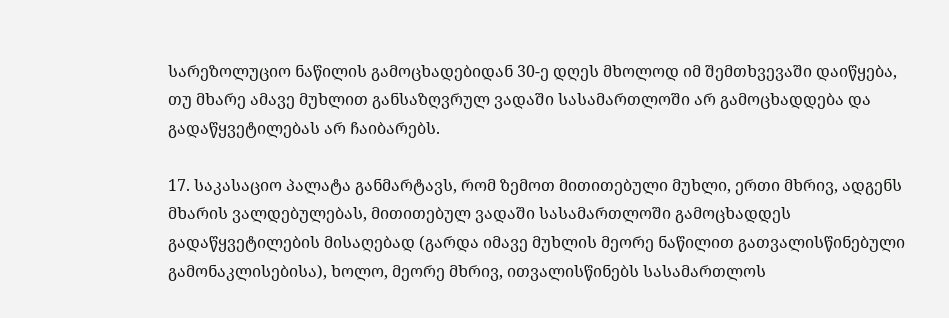სარეზოლუციო ნაწილის გამოცხადებიდან 30-ე დღეს მხოლოდ იმ შემთხვევაში დაიწყება, თუ მხარე ამავე მუხლით განსაზღვრულ ვადაში სასამართლოში არ გამოცხადდება და გადაწყვეტილებას არ ჩაიბარებს.

17. საკასაციო პალატა განმარტავს, რომ ზემოთ მითითებული მუხლი, ერთი მხრივ, ადგენს მხარის ვალდებულებას, მითითებულ ვადაში სასამართლოში გამოცხადდეს გადაწყვეტილების მისაღებად (გარდა იმავე მუხლის მეორე ნაწილით გათვალისწინებული გამონაკლისებისა), ხოლო, მეორე მხრივ, ითვალისწინებს სასამართლოს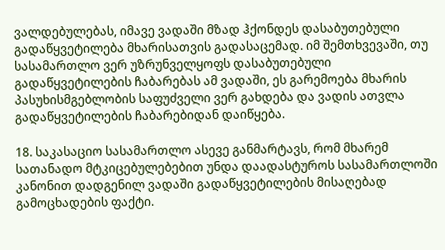ვალდებულებას, იმავე ვადაში მზად ჰქონდეს დასაბუთებული გადაწყვეტილება მხარისათვის გადასაცემად. იმ შემთხვევაში, თუ სასამართლო ვერ უზრუნველყოფს დასაბუთებული გადაწყვეტილების ჩაბარებას ამ ვადაში, ეს გარემოება მხარის პასუხისმგებლობის საფუძველი ვერ გახდება და ვადის ათვლა გადაწყვეტილების ჩაბარებიდან დაიწყება.

18. საკასაციო სასამართლო ასევე განმარტავს, რომ მხარემ სათანადო მტკიცებულებებით უნდა დაადასტუროს სასამართლოში კანონით დადგენილ ვადაში გადაწყვეტილების მისაღებად გამოცხადების ფაქტი.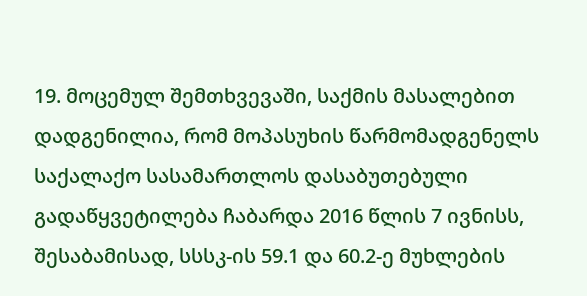19. მოცემულ შემთხვევაში, საქმის მასალებით დადგენილია, რომ მოპასუხის წარმომადგენელს საქალაქო სასამართლოს დასაბუთებული გადაწყვეტილება ჩაბარდა 2016 წლის 7 ივნისს, შესაბამისად, სსსკ-ის 59.1 და 60.2-ე მუხლების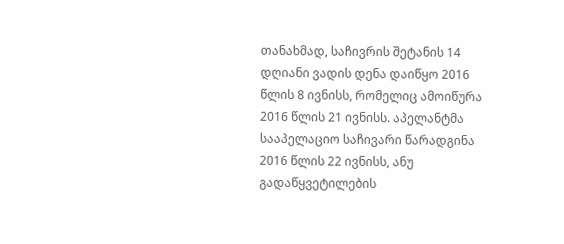თანახმად, საჩივრის შეტანის 14 დღიანი ვადის დენა დაიწყო 2016 წლის 8 ივნისს, რომელიც ამოიწურა 2016 წლის 21 ივნისს. აპელანტმა სააპელაციო საჩივარი წარადგინა 2016 წლის 22 ივნისს, ანუ გადაწყვეტილების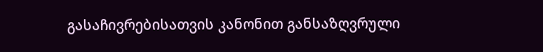გასაჩივრებისათვის კანონით განსაზღვრული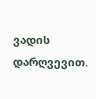ვადის დარღვევით.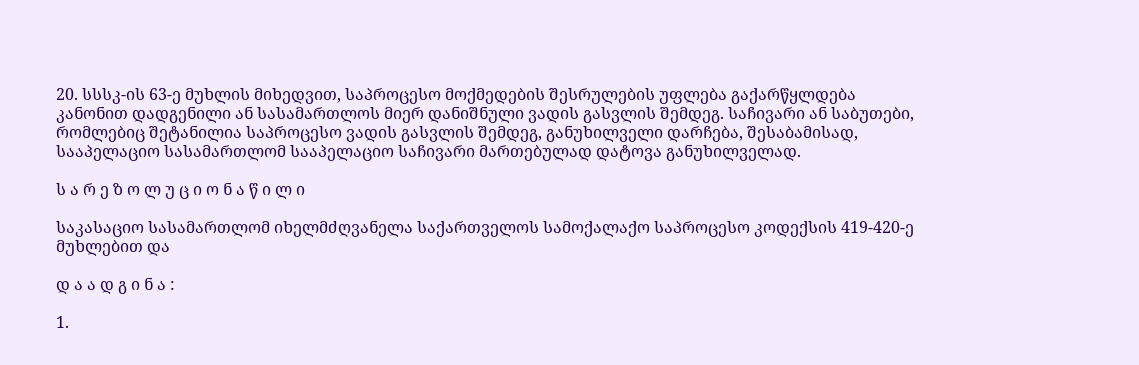20. სსსკ-ის 63-ე მუხლის მიხედვით, საპროცესო მოქმედების შესრულების უფლება გაქარწყლდება კანონით დადგენილი ან სასამართლოს მიერ დანიშნული ვადის გასვლის შემდეგ. საჩივარი ან საბუთები, რომლებიც შეტანილია საპროცესო ვადის გასვლის შემდეგ, განუხილველი დარჩება, შესაბამისად, სააპელაციო სასამართლომ სააპელაციო საჩივარი მართებულად დატოვა განუხილველად.

ს ა რ ე ზ ო ლ უ ც ი ო ნ ა წ ი ლ ი

საკასაციო სასამართლომ იხელმძღვანელა საქართველოს სამოქალაქო საპროცესო კოდექსის 419-420-ე მუხლებით და

დ ა ა დ გ ი ნ ა :

1.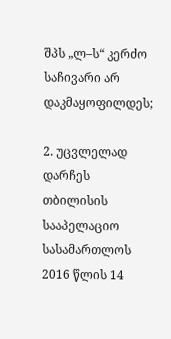შპს „ლ–ს“ კერძო საჩივარი არ დაკმაყოფილდეს;

2. უცვლელად დარჩეს თბილისის სააპელაციო სასამართლოს 2016 წლის 14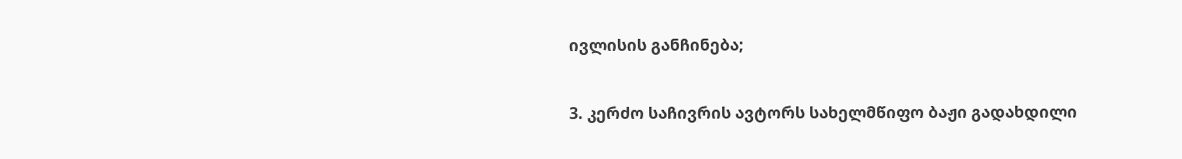ივლისის განჩინება;

3. კერძო საჩივრის ავტორს სახელმწიფო ბაჟი გადახდილი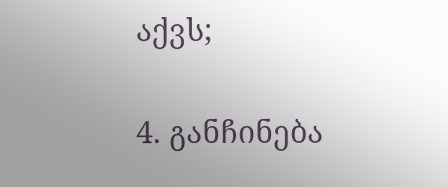აქვს;

4. განჩინება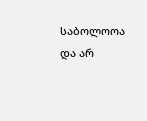საბოლოოა და არ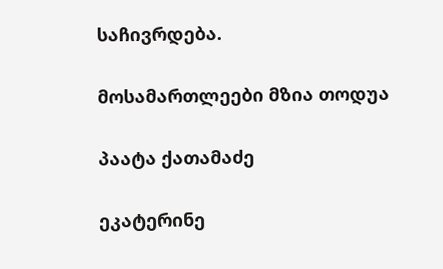საჩივრდება.

მოსამართლეები მზია თოდუა

პაატა ქათამაძე

ეკატერინე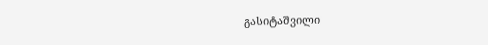გასიტაშვილი